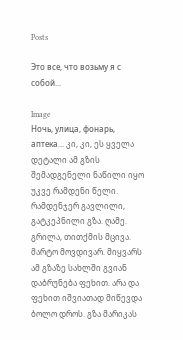Posts

Это все, что возьму я с собой...

Image
Ночь, улица, фонарь, аптека... კი, კი, ეს ყველა დეტალი ამ გზის შემადგენელი ნაწილი იყო უკვე რამდენი წელი. რამდენჯერ გავლილი, გატკეპნილი გზა. ღამე. გრილა, თითქმის მცივა. მარტო მოვდივარ. მიყვარს ამ გზაზე სახლში გვიან დაბრუნება ფეხით. არა და ფეხით იშვიათად მიწევდა ბოლო დროს. გზა მარიკას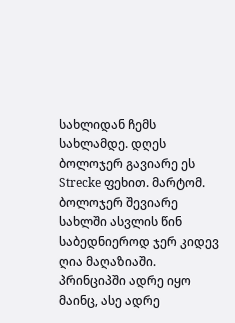სახლიდან ჩემს სახლამდე. დღეს ბოლოჯერ გავიარე ეს Strecke ფეხით. მარტომ. ბოლოჯერ შევიარე სახლში ასვლის წინ საბედნიეროდ ჯერ კიდევ ღია მაღაზიაში. პრინციპში ადრე იყო მაინც, ასე ადრე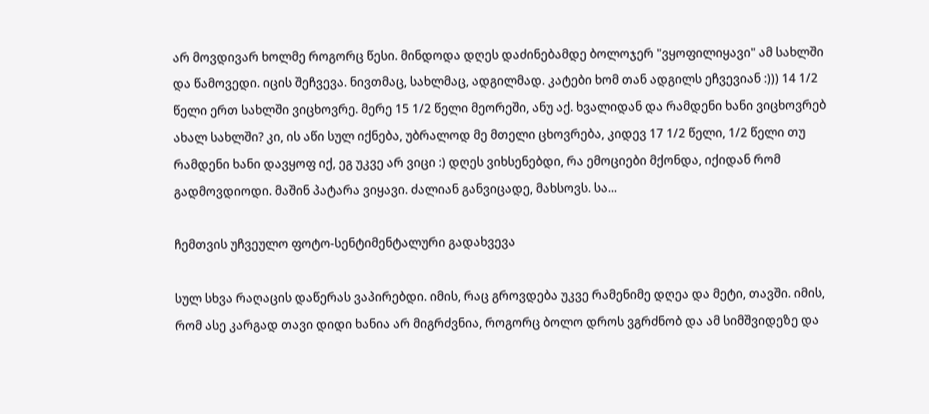არ მოვდივარ ხოლმე როგორც წესი. მინდოდა დღეს დაძინებამდე ბოლოჯერ "ვყოფილიყავი" ამ სახლში და წამოვედი. იცის შეჩვევა. ნივთმაც, სახლმაც, ადგილმად. კატები ხომ თან ადგილს ეჩვევიან :))) 14 1/2 წელი ერთ სახლში ვიცხოვრე. მერე 15 1/2 წელი მეორეში, ანუ აქ. ხვალიდან და რამდენი ხანი ვიცხოვრებ ახალ სახლში? კი, ის აწი სულ იქნება, უბრალოდ მე მთელი ცხოვრება, კიდევ 17 1/2 წელი, 1/2 წელი თუ რამდენი ხანი დავყოფ იქ, ეგ უკვე არ ვიცი :) დღეს ვიხსენებდი, რა ემოციები მქონდა, იქიდან რომ გადმოვდიოდი. მაშინ პატარა ვიყავი. ძალიან განვიცადე, მახსოვს. სა...

ჩემთვის უჩვეულო ფოტო-სენტიმენტალური გადახვევა

სულ სხვა რაღაცის დაწერას ვაპირებდი. იმის, რაც გროვდება უკვე რამენიმე დღეა და მეტი, თავში. იმის, რომ ასე კარგად თავი დიდი ხანია არ მიგრძვნია, როგორც ბოლო დროს ვგრძნობ და ამ სიმშვიდეზე და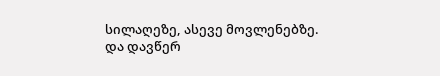სილაღეზე, ასევე მოვლენებზე. და დავწერ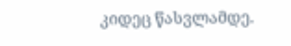კიდეც წასვლამდე.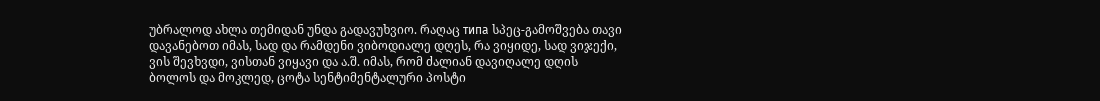უბრალოდ ახლა თემიდან უნდა გადავუხვიო. რაღაც типа სპეც-გამოშვება თავი დავანებოთ იმას, სად და რამდენი ვიბოდიალე დღეს, რა ვიყიდე, სად ვიჯექი, ვის შევხვდი, ვისთან ვიყავი და ა.შ. იმას, რომ ძალიან დავიღალე დღის ბოლოს და მოკლედ, ცოტა სენტიმენტალური პოსტი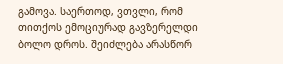გამოვა. საერთოდ, ვთვლი, რომ თითქოს ემოციურად გავზერელდი ბოლო დროს. შეიძლება არასწორ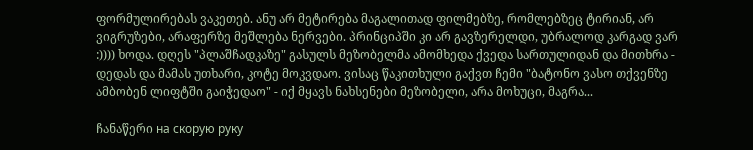ფორმულირებას ვაკეთებ. ანუ არ მეტირება მაგალითად ფილმებზე, რომლებზეც ტირიან, არ ვიგრუზები, არაფერზე მეშლება ნერვები. პრინციპში კი არ გავზერელდი, უბრალოდ კარგად ვარ :)))) ხოდა. დღეს "პლაშჩადკაზე" გასულს მეზობელმა ამომხედა ქვედა სართულიდან და მითხრა - დედას და მამას უთხარი, კოტე მოკვდაო. ვისაც წაკითხული გაქვთ ჩემი "ბატონო ვასო თქვენზე ამბობენ ლიფტში გაიჭედაო" - იქ მყავს ნახსენები მეზობელი, არა მოხუცი, მაგრა...

ჩანაწერი на скорую руку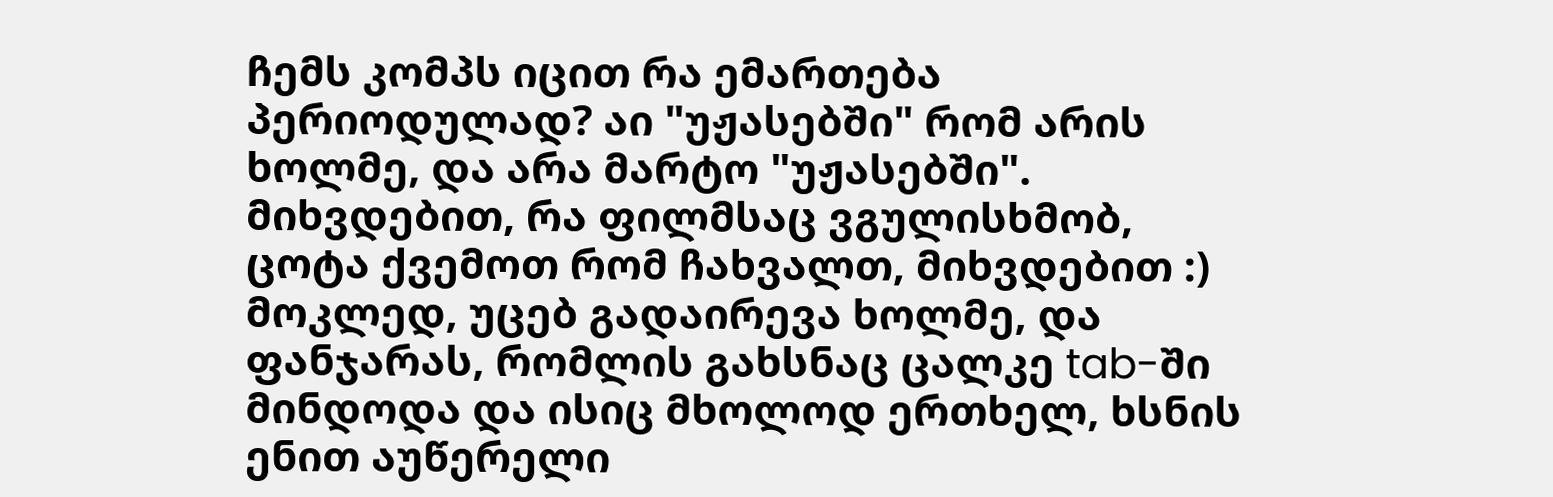ჩემს კომპს იცით რა ემართება პერიოდულად? აი "უჟასებში" რომ არის ხოლმე, და არა მარტო "უჟასებში". მიხვდებით, რა ფილმსაც ვგულისხმობ, ცოტა ქვემოთ რომ ჩახვალთ, მიხვდებით :) მოკლედ, უცებ გადაირევა ხოლმე, და ფანჯარას, რომლის გახსნაც ცალკე tab-ში მინდოდა და ისიც მხოლოდ ერთხელ, ხსნის ენით აუწერელი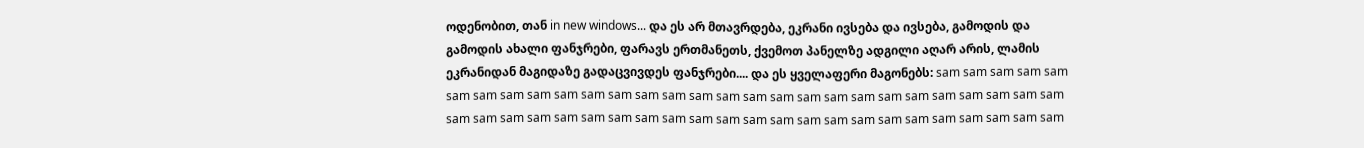ოდენობით, თან in new windows... და ეს არ მთავრდება, ეკრანი ივსება და ივსება, გამოდის და გამოდის ახალი ფანჯრები, ფარავს ერთმანეთს, ქვემოთ პანელზე ადგილი აღარ არის, ლამის ეკრანიდან მაგიდაზე გადაცვივდეს ფანჯრები.... და ეს ყველაფერი მაგონებს: sam sam sam sam sam sam sam sam sam sam sam sam sam sam sam sam sam sam sam sam sam sam sam sam sam sam sam sam sam sam sam sam sam sam sam sam sam sam sam sam sam sam sam sam sam sam sam sam sam sam sam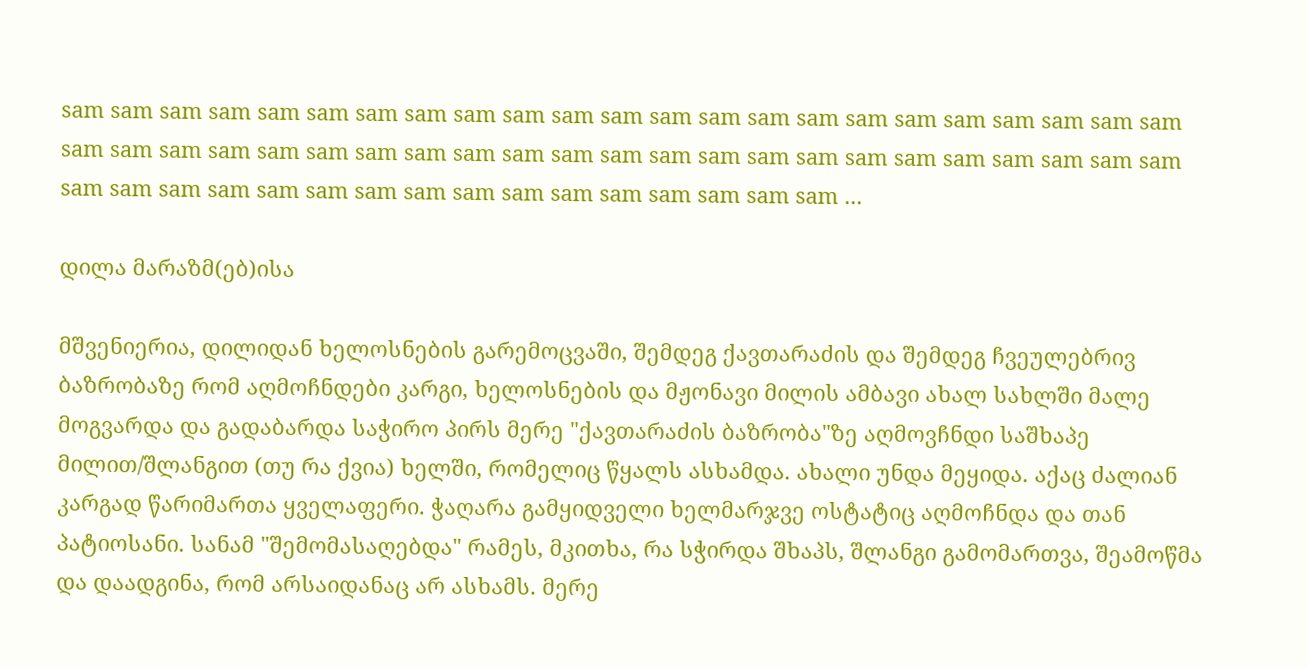sam sam sam sam sam sam sam sam sam sam sam sam sam sam sam sam sam sam sam sam sam sam sam sam sam sam sam sam sam sam sam sam sam sam sam sam sam sam sam sam sam sam sam sam sam sam sam sam sam sam sam sam sam sam sam sam sam sam sam sam sam sam ...

დილა მარაზმ(ებ)ისა

მშვენიერია, დილიდან ხელოსნების გარემოცვაში, შემდეგ ქავთარაძის და შემდეგ ჩვეულებრივ ბაზრობაზე რომ აღმოჩნდები კარგი, ხელოსნების და მჟონავი მილის ამბავი ახალ სახლში მალე მოგვარდა და გადაბარდა საჭირო პირს მერე "ქავთარაძის ბაზრობა"ზე აღმოვჩნდი საშხაპე მილით/შლანგით (თუ რა ქვია) ხელში, რომელიც წყალს ასხამდა. ახალი უნდა მეყიდა. აქაც ძალიან კარგად წარიმართა ყველაფერი. ჭაღარა გამყიდველი ხელმარჯვე ოსტატიც აღმოჩნდა და თან პატიოსანი. სანამ "შემომასაღებდა" რამეს, მკითხა, რა სჭირდა შხაპს, შლანგი გამომართვა, შეამოწმა და დაადგინა, რომ არსაიდანაც არ ასხამს. მერე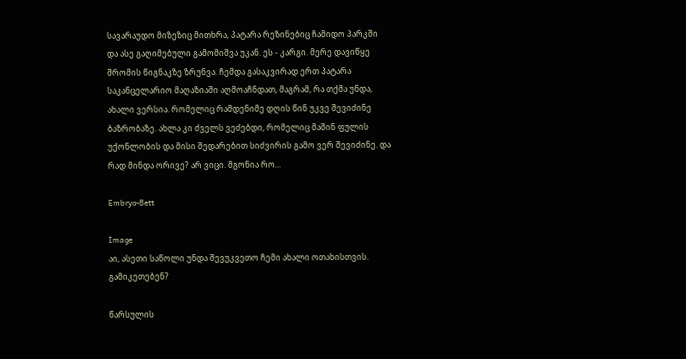სავარაუდო მიზეზიც მითხრა, პატარა რეზინებიც ჩამიდო პარკში და ასე გაღიმებული გამომიშვა უკან. ეს - კარგი. მერე დავიწყე შრომის წიგნაკზე ზრუნვა. ჩემდა გასაკვირად ერთ პატარა საკანცელარიო მაღაზიაში აღმოაჩნდათ, მაგრამ, რა თქმა უნდა, ახალი ვერსია. რომელიც რამდენიმე დღის წინ უკვე შევიძინე ბაზრობაზე. ახლა კი ძველს ვეძებდი, რომელიც მაშინ ფულის უქონლობის და მისი შედარებით სიძვირის გამო ვერ შევიძინე. და რად მინდა ორივე? არ ვიცი. მგონია რო...

Embryo-Bett

Image
აი, ასეთი საწოლი უნდა შევუკვეთო ჩემი ახალი ოთახისთვის. გამიკეთებენ?

წარსულის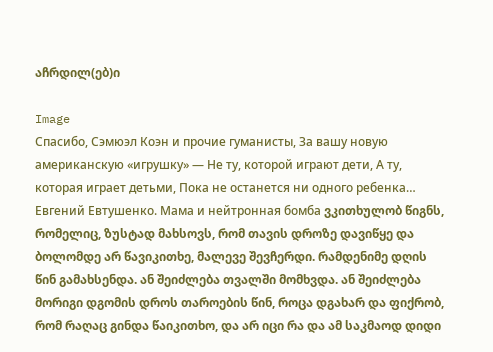აჩრდილ(ებ)ი

Image
Спасибо, Сэмюэл Коэн и прочие гуманисты, За вашу новую американскую «игрушку» — Не ту, которой играют дети, А ту, которая играет детьми, Пока не останется ни одного ребенка… Евгений Евтушенко. Мама и нейтронная бомба ვკითხულობ წიგნს, რომელიც, ზუსტად მახსოვს, რომ თავის დროზე დავიწყე და ბოლომდე არ წავიკითხე, მალევე შევჩერდი. რამდენიმე დღის წინ გამახსენდა. ან შეიძლება თვალში მომხვდა. ან შეიძლება მორიგი დგომის დროს თაროების წინ, როცა დგახარ და ფიქრობ, რომ რაღაც გინდა წაიკითხო, და არ იცი რა და ამ საკმაოდ დიდი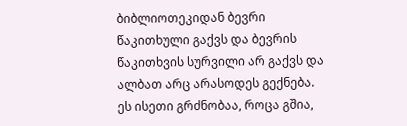ბიბლიოთეკიდან ბევრი წაკითხული გაქვს და ბევრის წაკითხვის სურვილი არ გაქვს და ალბათ არც არასოდეს გექნება. ეს ისეთი გრძნობაა, როცა გშია,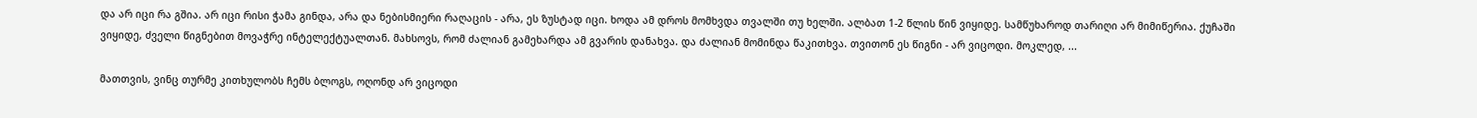და არ იცი რა გშია. არ იცი რისი ჭამა გინდა, არა და ნებისმიერი რაღაცის - არა, ეს ზუსტად იცი. ხოდა ამ დროს მომხვდა თვალში თუ ხელში. ალბათ 1-2 წლის წინ ვიყიდე. სამწუხაროდ თარიღი არ მიმიწერია. ქუჩაში ვიყიდე, ძველი წიგნებით მოვაჭრე ინტელექტუალთან. მახსოვს, რომ ძალიან გამეხარდა ამ გვარის დანახვა. და ძალიან მომინდა წაკითხვა. თვითონ ეს წიგნი - არ ვიცოდი. მოკლედ, ...

მათთვის, ვინც თურმე კითხულობს ჩემს ბლოგს, ოღონდ არ ვიცოდი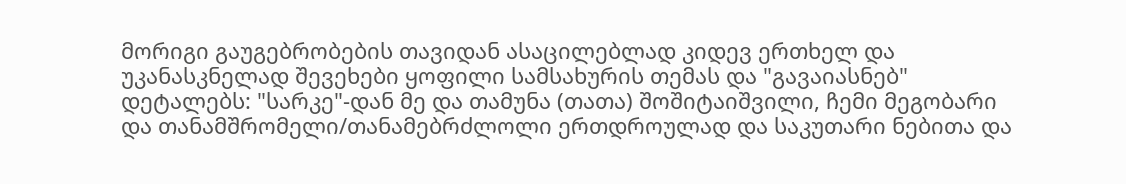მორიგი გაუგებრობების თავიდან ასაცილებლად კიდევ ერთხელ და უკანასკნელად შევეხები ყოფილი სამსახურის თემას და "გავაიასნებ" დეტალებს: "სარკე"-დან მე და თამუნა (თათა) შოშიტაიშვილი, ჩემი მეგობარი და თანამშრომელი/თანამებრძლოლი ერთდროულად და საკუთარი ნებითა და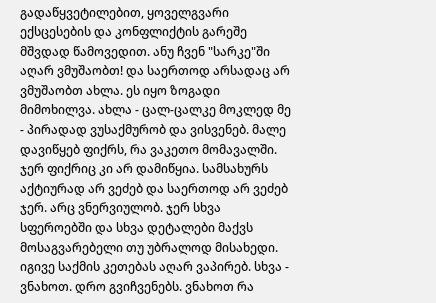გადაწყვეტილებით, ყოველგვარი ექსცესების და კონფლიქტის გარეშე მშვდად წამოვედით. ანუ ჩვენ "სარკე"ში აღარ ვმუშაობთ! და საერთოდ არსადაც არ ვმუშაობთ ახლა. ეს იყო ზოგადი მიმოხილვა. ახლა - ცალ-ცალკე მოკლედ მე - პირადად ვუსაქმურობ და ვისვენებ. მალე დავიწყებ ფიქრს, რა ვაკეთო მომავალში. ჯერ ფიქრიც კი არ დამიწყია. სამსახურს აქტიურად არ ვეძებ და საერთოდ არ ვეძებ ჯერ. არც ვნერვიულობ. ჯერ სხვა სფეროებში და სხვა დეტალები მაქვს მოსაგვარებელი თუ უბრალოდ მისახედი. იგივე საქმის კეთებას აღარ ვაპირებ. სხვა - ვნახოთ. დრო გვიჩვენებს. ვნახოთ რა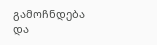გამოჩნდება და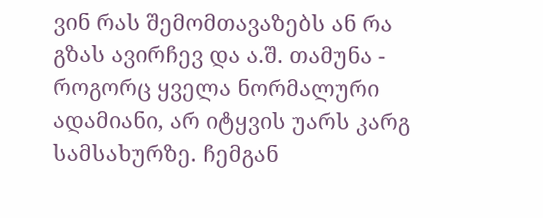ვინ რას შემომთავაზებს ან რა გზას ავირჩევ და ა.შ. თამუნა - როგორც ყველა ნორმალური ადამიანი, არ იტყვის უარს კარგ სამსახურზე. ჩემგან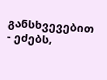განსხვევებით - ეძებს,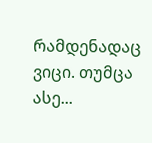რამდენადაც ვიცი. თუმცა ასე...